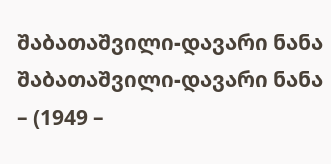შაბათაშვილი-დავარი ნანა
შაბათაშვილი-დავარი ნანა – (1949 –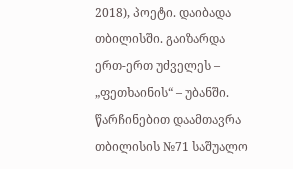2018), პოეტი. დაიბადა თბილისში. გაიზარდა ერთ-ერთ უძველეს – „ფეთხაინის“ – უბანში. წარჩინებით დაამთავრა თბილისის №71 საშუალო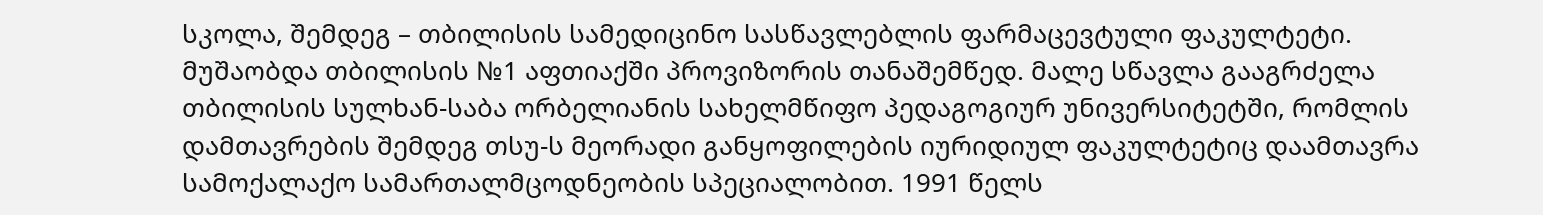სკოლა, შემდეგ – თბილისის სამედიცინო სასწავლებლის ფარმაცევტული ფაკულტეტი. მუშაობდა თბილისის №1 აფთიაქში პროვიზორის თანაშემწედ. მალე სწავლა გააგრძელა თბილისის სულხან-საბა ორბელიანის სახელმწიფო პედაგოგიურ უნივერსიტეტში, რომლის დამთავრების შემდეგ თსუ-ს მეორადი განყოფილების იურიდიულ ფაკულტეტიც დაამთავრა სამოქალაქო სამართალმცოდნეობის სპეციალობით. 1991 წელს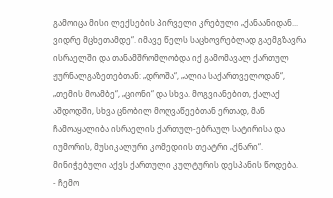გამოიცა მისი ლექსების პირველი კრებული „ქანაანიდან... ვიდრე მცხეთამდე“. იმავე წელს საცხოვრებლად გაემგზავრა ისრაელში და თანამშრომლობდა იქ გამომავალ ქართულ ჟურნალგაზეთებთან: „დროშა“, „ალია საქართველოდან“, „თემის მოამბე“, „ციონი“ და სხვა. მოგვიანებით, ქალაქ აშდოდში, სხვა ცნობილ მოღვაწეებთან ერთად, მან ჩამოაყალიბა ისრაელის ქართულ-ებრაულ სატირისა და იუმორის, მუსიკალური კომედიის თეატრი „ქნარი“. მინიჭებული აქვს ქართული კულტურის დესპანის წოდება.
- ჩემო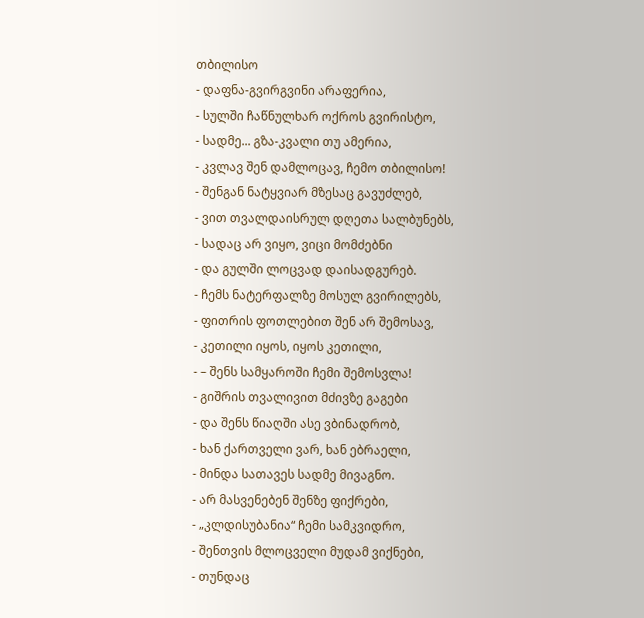თბილისო
- დაფნა-გვირგვინი არაფერია,
- სულში ჩაწნულხარ ოქროს გვირისტო,
- სადმე... გზა-კვალი თუ ამერია,
- კვლავ შენ დამლოცავ, ჩემო თბილისო!
- შენგან ნატყვიარ მზესაც გავუძლებ,
- ვით თვალდაისრულ დღეთა სალბუნებს,
- სადაც არ ვიყო, ვიცი მომძებნი
- და გულში ლოცვად დაისადგურებ.
- ჩემს ნატერფალზე მოსულ გვირილებს,
- ფითრის ფოთლებით შენ არ შემოსავ,
- კეთილი იყოს, იყოს კეთილი,
- – შენს სამყაროში ჩემი შემოსვლა!
- გიშრის თვალივით მძივზე გაგები
- და შენს წიაღში ასე ვბინადრობ,
- ხან ქართველი ვარ, ხან ებრაელი,
- მინდა სათავეს სადმე მივაგნო.
- არ მასვენებენ შენზე ფიქრები,
- „კლდისუბანია“ ჩემი სამკვიდრო,
- შენთვის მლოცველი მუდამ ვიქნები,
- თუნდაც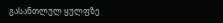გასანთლულ ყულფზე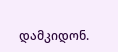დამკიდონ.